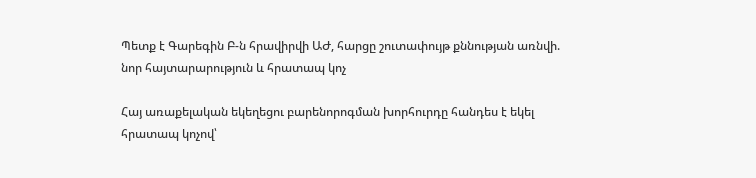Պետք է Գարեգին Բ-ն հրավիրվի ԱԺ, հարցը շուտափույթ քննության առնվի. նոր հայտարարություն և հրատապ կոչ

Հայ առաքելական եկեղեցու բարենորոգման խորհուրդը հանդես է եկել հրատապ կոչով՝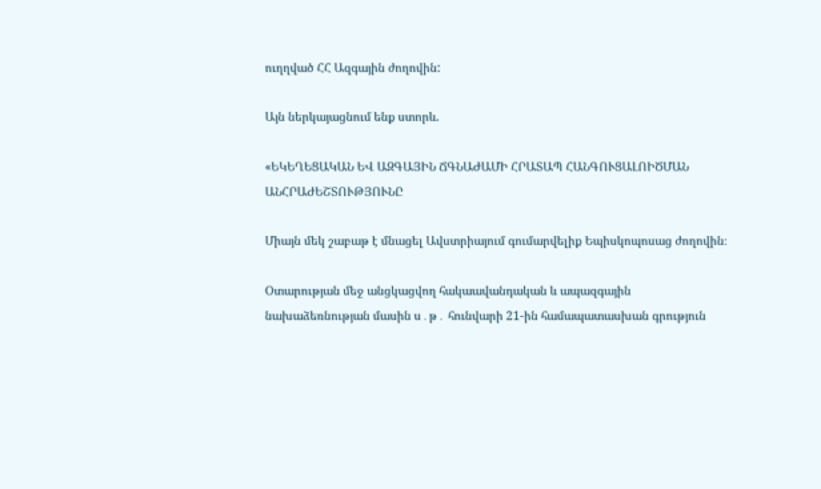ուղղված ՀՀ Ազգային ժողովին:

Այն ներկայացնում ենք ստորև.

«ԵԿԵՂԵՑԱԿԱՆ ԵՎ ԱԶԳԱՅԻՆ ՃԳՆԱԺԱՄԻ ՀՐԱՏԱՊ ՀԱՆԳՈՒՑԱԼՈԻԾՄԱՆ ԱՆՀՐԱԺԵՇՏՈՒԹՅՈՒՆԸ

Միայն մեկ շաբաթ է մնացել Ավստրիայում գումարվելիք Եպիսկոպոսաց ժողովին։

Օտարության մեջ անցկացվող հակաավանդական և ապազգային նախաձեռնության մասին ս․թ․ հունվարի 21-ին համապատասխան գրություն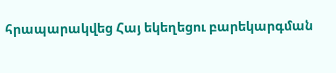հրապարակվեց Հայ եկեղեցու բարեկարգման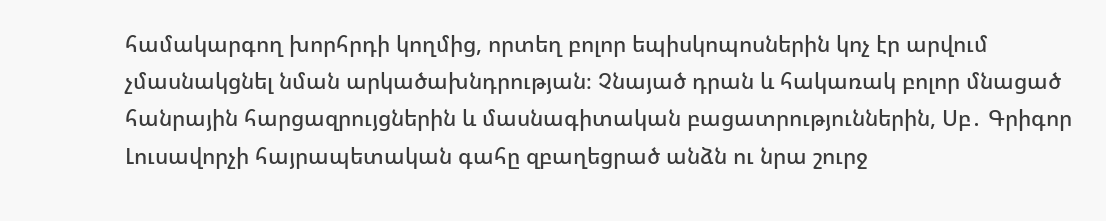համակարգող խորհրդի կողմից, որտեղ բոլոր եպիսկոպոսներին կոչ էր արվում չմասնակցնել նման արկածախնդրության։ Չնայած դրան և հակառակ բոլոր մնացած հանրային հարցազրույցներին և մասնագիտական բացատրություններին, Սբ․ Գրիգոր Լուսավորչի հայրապետական գահը զբաղեցրած անձն ու նրա շուրջ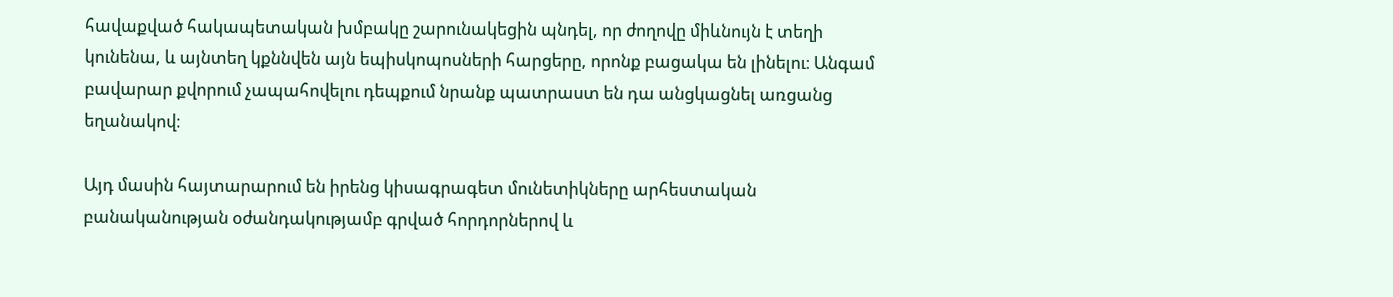հավաքված հակապետական խմբակը շարունակեցին պնդել, որ ժողովը միևնույն է տեղի կունենա, և այնտեղ կքննվեն այն եպիսկոպոսների հարցերը, որոնք բացակա են լինելու։ Անգամ բավարար քվորում չապահովելու դեպքում նրանք պատրաստ են դա անցկացնել առցանց եղանակով։

Այդ մասին հայտարարում են իրենց կիսագրագետ մունետիկները արհեստական բանականության օժանդակությամբ գրված հորդորներով և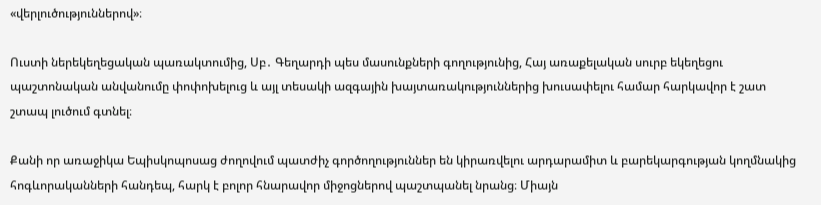«վերլուծություններով»։

Ուստի ներեկեղեցական պառակտումից, Սբ․ Գեղարդի պես մասունքների գողությունից, Հայ առաքելական սուրբ եկեղեցու պաշտոնական անվանումը փոփոխելուց և այլ տեսակի ազգային խայտառակություններից խուսափելու համար հարկավոր է շատ շտապ լուծում գտնել։

Քանի որ առաջիկա Եպիսկոպոսաց ժողովում պատժիչ գործողություններ են կիրառվելու արդարամիտ և բարեկարգության կողմնակից հոգևորականների հանդեպ, հարկ է բոլոր հնարավոր միջոցներով պաշտպանել նրանց։ Միայն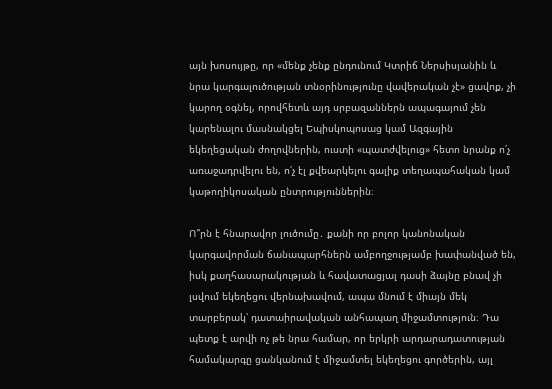այն խոսույթը, որ «մենք չենք ընդունում Կտրիճ Ներսիսյանին և նրա կարգալուծության տնօրինությունը վավերական չէ» ցավոք, չի կարող օգնել, որովհետև այդ սրբազաններն ապագայում չեն կարենալու մասնակցել Եպիսկոպոսաց կամ Ազգային եկեղեցական ժողովներին, ուստի «պատժվելուց» հետո նրանք ո՛չ առաջադրվելու են, ո՛չ էլ քվեարկելու գալիք տեղապահական կամ կաթողիկոսական ընտրություններին։

Ո՞րն է հնարավոր լուծումը․ քանի որ բոլոր կանոնական կարգավորման ճանապարհներն ամբողջությամբ խափանված են, իսկ քաղհասարակության և հավատացյալ դասի ձայնը բնավ չի լսվում եկեղեցու վերնախավում, ապա մնում է միայն մեկ տարբերակ՝ դատաիրավական անհապաղ միջամտություն։ Դա պետք է արվի ոչ թե նրա համար, որ երկրի արդարադատության համակարգը ցանկանում է միջամտել եկեղեցու գործերին, այլ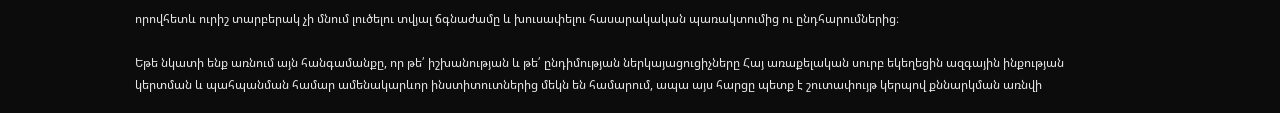որովհետև ուրիշ տարբերակ չի մնում լուծելու տվյալ ճգնաժամը և խուսափելու հասարակական պառակտումից ու ընդհարումներից։

Եթե նկատի ենք առնում այն հանգամանքը, որ թե՛ իշխանության և թե՛ ընդիմության ներկայացուցիչները Հայ առաքելական սուրբ եկեղեցին ազգային ինքության կերտման և պահպանման համար ամենակարևոր ինստիտուտներից մեկն են համարում, ապա այս հարցը պետք է շուտափույթ կերպով քննարկման առնվի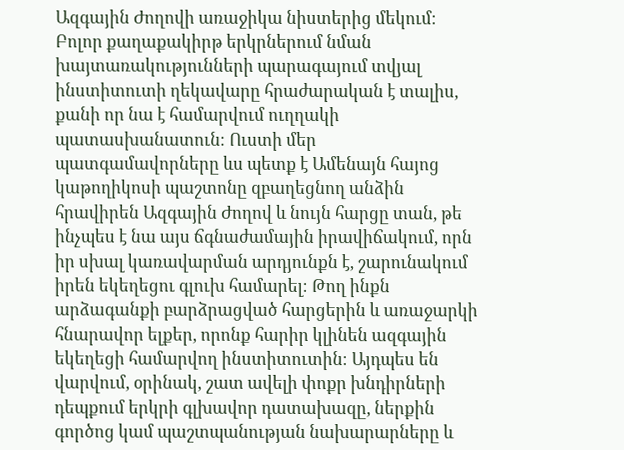Ազգային Ժողովի առաջիկա նիստերից մեկում։ Բոլոր քաղաքակիրթ երկրներում նման խայտառակությունների պարագայում տվյալ ինստիտուտի ղեկավարը հրաժարական է տալիս, քանի որ նա է համարվում ուղղակի պատասխանատուն։ Ուստի մեր պատգամավորները ևս պետք է Ամենայն հայոց կաթողիկոսի պաշտոնը զբաղեցնող անձին հրավիրեն Ազգային Ժողով և նույն հարցը տան, թե ինչպես է նա այս ճգնաժամային իրավիճակում, որն իր սխալ կառավարման արդյունքն է, շարունակում իրեն եկեղեցու գլուխ համարել։ Թող ինքն արձագանքի բարձրացված հարցերին և առաջարկի հնարավոր ելքեր, որոնք հարիր կլինեն ազգային եկեղեցի համարվող ինստիտուտին։ Այդպես են վարվում, օրինակ, շատ ավելի փոքր խնդիրների դեպքում երկրի գլխավոր դատախազը, ներքին գործոց կամ պաշտպանության նախարարները և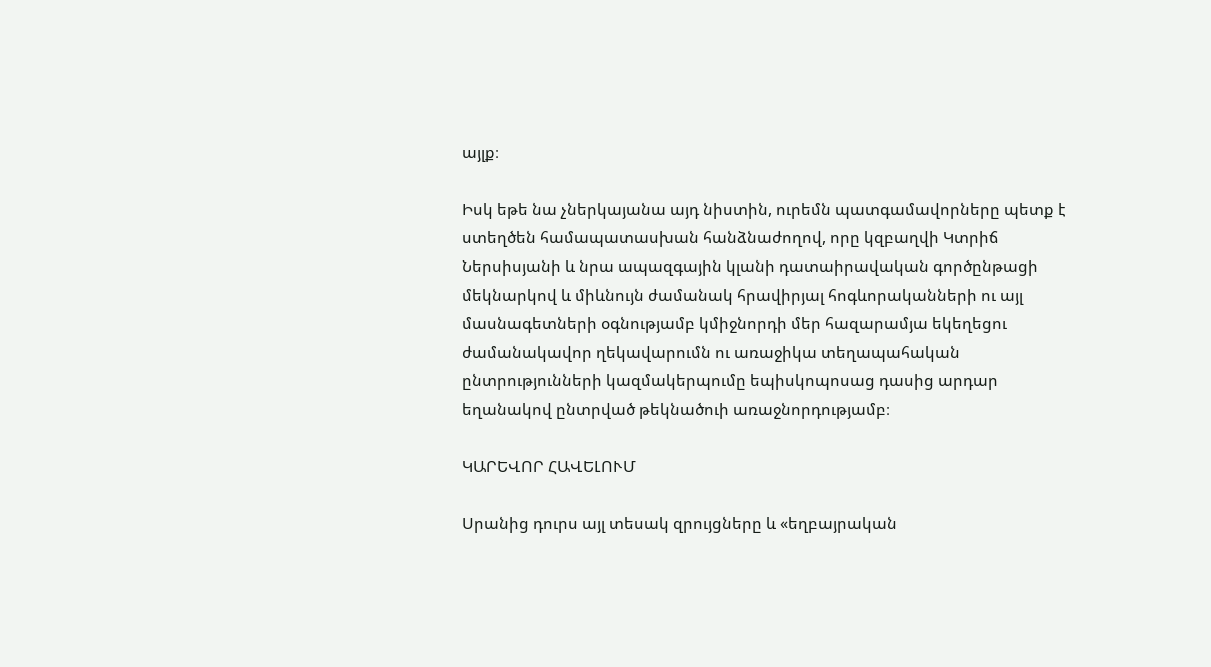այլք։

Իսկ եթե նա չներկայանա այդ նիստին, ուրեմն պատգամավորները պետք է ստեղծեն համապատասխան հանձնաժողով, որը կզբաղվի Կտրիճ Ներսիսյանի և նրա ապազգային կլանի դատաիրավական գործընթացի մեկնարկով և միևնույն ժամանակ հրավիրյալ հոգևորականների ու այլ մասնագետների օգնությամբ կմիջնորդի մեր հազարամյա եկեղեցու ժամանակավոր ղեկավարումն ու առաջիկա տեղապահական ընտրությունների կազմակերպումը եպիսկոպոսաց դասից արդար եղանակով ընտրված թեկնածուի առաջնորդությամբ։

ԿԱՐԵՎՈՐ ՀԱՎԵԼՈՒՄ

Սրանից դուրս այլ տեսակ զրույցները և «եղբայրական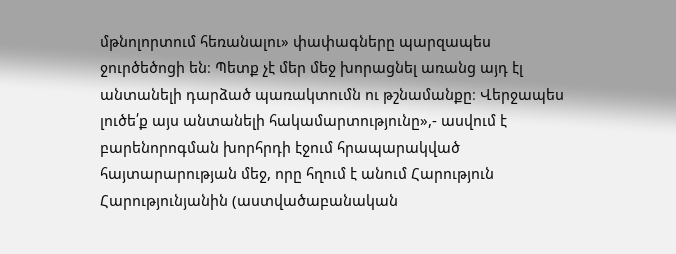մթնոլորտում հեռանալու» փափագները պարզապես ջուրծեծոցի են։ Պետք չէ մեր մեջ խորացնել առանց այդ էլ անտանելի դարձած պառակտումն ու թշնամանքը։ Վերջապես լուծե՛ք այս անտանելի հակամարտությունը»,- ասվում է բարենորոգման խորհրդի էջում հրապարակված հայտարարության մեջ, որը հղում է անում Հարություն Հարությունյանին (աստվածաբանական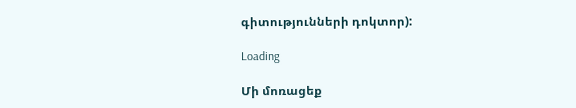գիտությունների դոկտոր):

Loading

Մի մոռացեք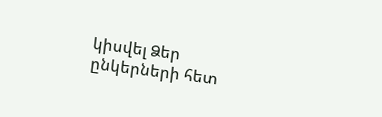կիսվել Ձեր ընկերների հետ